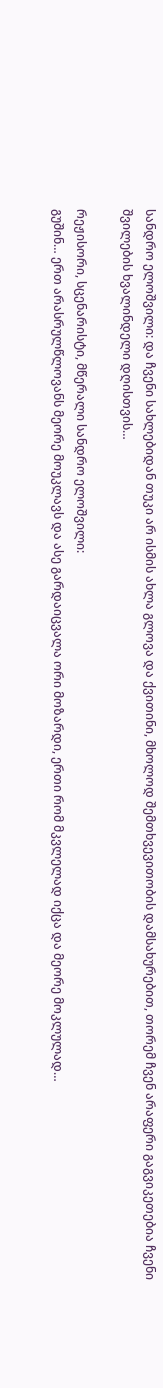სანდრო ელოშვილი: და ჩვენი სახლებიდან თუკი არ ისმის ახლა გლოვა და ქვითინი, მხოლოდ შემთხვევითობის დამსახურებით, თორემ ჩვენ არაფერი გაგვიკეთებია ჩვენი შვილების ხვალინდელი დღისთვის…

რეჟისორი, სცენარისტი, მწერალი სანდრო ელოშვილი:
გუშინ… ერთ არასრულწლოვანს მეორე მოუკლავს და ასე გარდაიცვალა ორი მოზარდი, ერთი რომ მკვლელად იქცა და მეორე მოკლულად…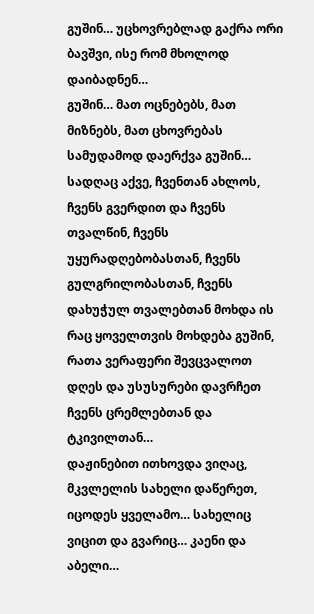გუშინ… უცხოვრებლად გაქრა ორი ბავშვი, ისე რომ მხოლოდ დაიბადნენ…
გუშინ… მათ ოცნებებს, მათ მიზნებს, მათ ცხოვრებას სამუდამოდ დაერქვა გუშინ…
სადღაც აქვე, ჩვენთან ახლოს, ჩვენს გვერდით და ჩვენს თვალწინ, ჩვენს უყურადღებობასთან, ჩვენს გულგრილობასთან, ჩვენს დახუჭულ თვალებთან მოხდა ის რაც ყოველთვის მოხდება გუშინ, რათა ვერაფერი შევცვალოთ დღეს და უსუსურები დავრჩეთ ჩვენს ცრემლებთან და ტკივილთან…
დაჟინებით ითხოვდა ვიღაც, მკვლელის სახელი დაწერეთ, იცოდეს ყველამო… სახელიც ვიცით და გვარიც… კაენი და აბელი…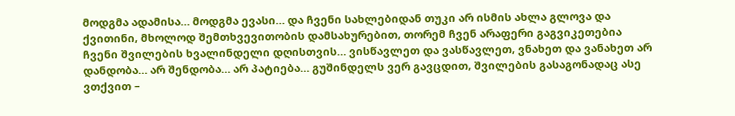მოდგმა ადამისა… მოდგმა ევასი… და ჩვენი სახლებიდან თუკი არ ისმის ახლა გლოვა და ქვითინი, მხოლოდ შემთხვევითობის დამსახურებით, თორემ ჩვენ არაფერი გაგვიკეთებია ჩვენი შვილების ხვალინდელი დღისთვის… ვისწავლეთ და ვასწავლეთ, ვნახეთ და ვანახეთ არ დანდობა… არ შენდობა… არ პატიება… გუშინდელს ვერ გავცდით, შვილების გასაგონადაც ასე ვთქვით –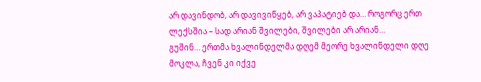არ დავინდობ, არ დავივიწყებ, არ ვაპატიებ და… როგორც ერთ ლექსშია – სად არიან შვილები, შვილები არ არიან…
გუშინ… ერთმა ხვალინდელმა დღემ მეორე ხვალინდელი დღე მოკლა, ჩვენ კი იქვე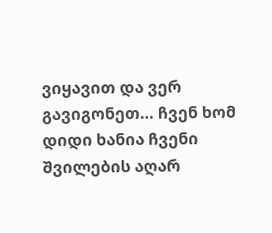ვიყავით და ვერ გავიგონეთ… ჩვენ ხომ დიდი ხანია ჩვენი შვილების აღარ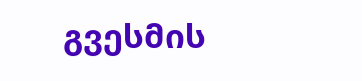გვესმის